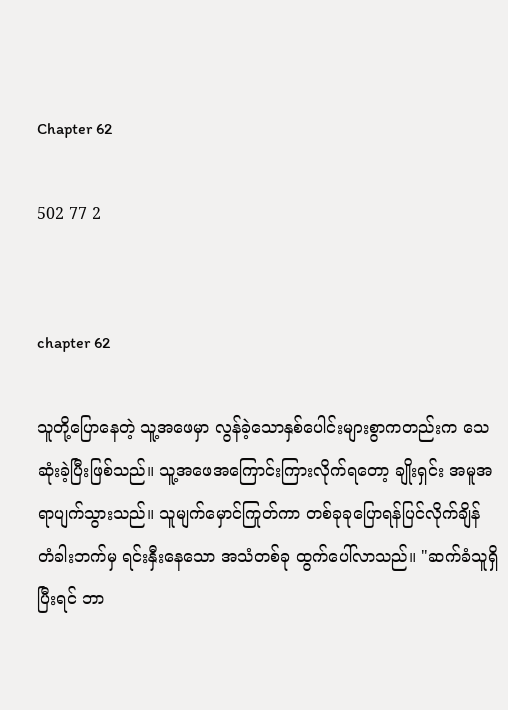Chapter 62

502 77 2


chapter 62

သူတို့ပြောနေတဲ့ သူ့အဖေမှာ လွန်ခဲ့သောနှစ်ပေါင်းများစွာကတည်းက သေဆုံးခဲ့ပြီးဖြစ်သည်။ သူ့အဖေအကြောင်းကြားလိုက်ရတော့ ချိုးရှင်း အမူအရာပျက်သွားသည်။ သူမျက်မှောင်ကြုတ်ကာ တစ်ခုခုပြောရန်ပြင်လိုက်ချိန် တံခါးဘက်မှ ရင်းနှီးနေသော အသံတစ်ခု ထွက်ပေါ်လာသည်။ "ဆက်ခံသူရှိပြီးရင် ဘာ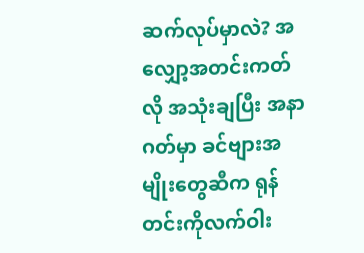ဆက်လုပ်မှာလဲ? အလျှော့အတင်းကတ်လို အသုံးချပြီး အနာဂတ်မှာ ခင်ဗျားအမျိုးတွေဆီက ရုန်တင်းကိုလက်ဝါး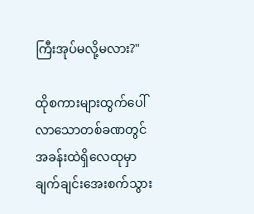ကြီးအုပ်မလို့မလား?"

ထိုစကားများထွက်ပေါ်လာသောတစ်ခဏတွင် အခန်းထဲရှိလေထုမှာ ချက်ချင်းအေးစက်သွား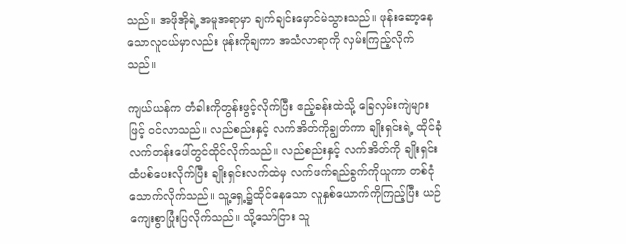သည်။ အဖိုအိုရဲ့အမူအရာမှာ ချက်ချင်းမှောင်မဲသွားသည်။ ဖုန်းဆော့နေသောလူငယ်မှာလည်း ဖုန်းကိုချကာ အသံလာရာကို လှမ်းကြည့်လိုက်သည်။

ကျယ်ယန်က တံခါးကိုတွန်းဖွင့်လိုက်ပြီး ဧည့်ခန်းထဲသို့ ခြေလှမ်းကျဲများဖြင့် ဝင်လာသည်။ လည်စည်းနှင့် လက်အိတ်ကိုချွတ်ကာ ချိုးရှင်းရဲ့ ထိုင်ခုံလက်တန်းပေါ်တွင်ထိုင်လိုက်သည်။ လည်စည်းနှင့် လက်အိတ်ကို ချိုးရှင်းထံပစ်ပေးလိုက်ပြီး ချိုးရှင်းလက်ထဲမှ လက်ဖက်ရည်ခွက်ကိုယူကာ တစ်ငုံသောက်လိုက်သည်။ သူ့ရှေ့၌ထိုင်နေသော လူနှစ်ယောက်ကိုကြည့်ပြီး ယဉ်ကျေးစွာပြုံးပြလိုက်သည်။ သို့သော်ငြား သူ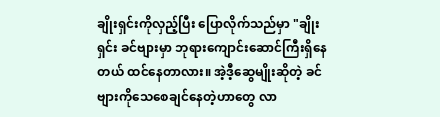ချိုးရှင်းကိုလှည့်ပြီး ပြောလိုက်သည်မှာ "ချိုးရှင်း ခင်ဗျားမှာ ဘုရားကျောင်းဆောင်ကြီးရှိနေတယ် ထင်နေတာလား။ အဲ့ဒီ့ဆွေမျိုးဆိုတဲ့ ခင်ဗျားကိုသေစေချင်နေတဲ့ဟာတွေ လာ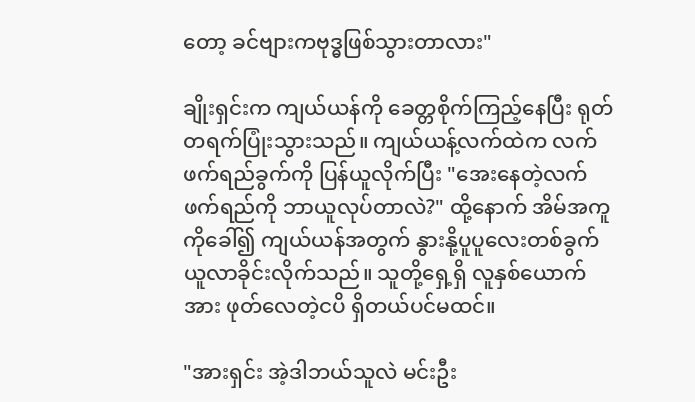တော့ ခင်ဗျားကဗုဒ္ဓဖြစ်သွားတာလား"

ချိုးရှင်းက ကျယ်ယန်ကို ခေတ္တစိုက်ကြည့်နေပြီး ရုတ်တရက်ပြုံးသွားသည်။ ကျယ်ယန့်လက်ထဲက လက်ဖက်ရည်ခွက်ကို ပြန်ယူလိုက်ပြီး "အေးနေတဲ့လက်ဖက်ရည်ကို ဘာယူလုပ်တာလဲ?" ထို့နောက် အိမ်အကူကိုခေါ်၍ ကျယ်ယန်အတွက် နွားနို့ပူပူလေးတစ်ခွက် ယူလာခိုင်းလိုက်သည်။ သူတို့ရှေ့ရှိ လူနှစ်ယောက်အား ဖုတ်လေတဲ့ငပိ ရှိတယ်ပင်မထင်။

"အားရှင်း အဲ့ဒါဘယ်သူလဲ မင်းဦး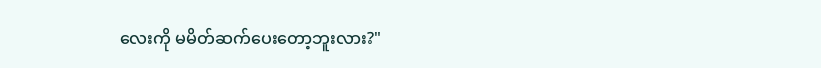လေးကို မမိတ်ဆက်ပေးတော့ဘူးလား?"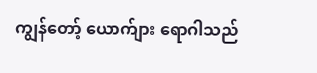ကျွန်တော့် ယောက်ျား ရောဂါသည်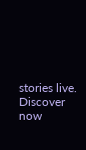stories live. Discover now